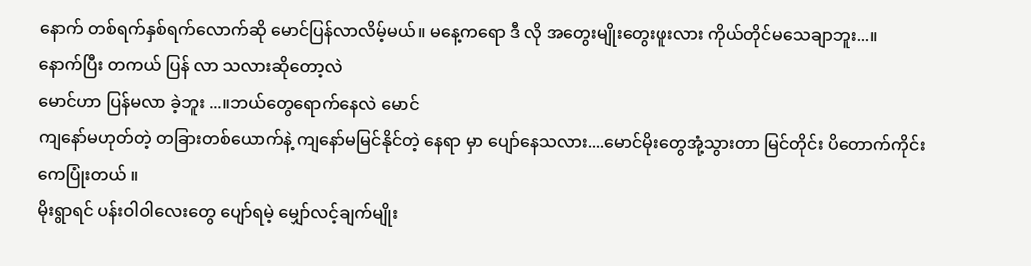နောက် တစ်ရက်နှစ်ရက်လောက်ဆို မောင်ပြန်လာလိမ့်မယ်။ မနေ့ကရော ဒီ လို အတွေးမျိုးတွေးဖူးလား ကိုယ်တိုင်မသေချာဘူး...။
နောက်ပြီး တကယ် ပြန် လာ သလားဆိုတော့လဲ
မောင်ဟာ ပြန်မလာ ခဲ့ဘူး ...။ဘယ်တွေရောက်နေလဲ မောင်
ကျနော်မဟုတ်တဲ့ တခြားတစ်ယောက်နဲ့ ကျနော်မမြင်နိုင်တဲ့ နေရာ မှာ ပျော်နေသလား....မောင်မိုးတွေအုံ့သွားတာ မြင်တိုင်း ပိတောက်ကိုင်းကေပြုံးတယ် ။
မိုးရွာရင် ပန်းဝါဝါလေးတွေ ပျော်ရမဲ့ မျှော်လင့်ချက်မျိုး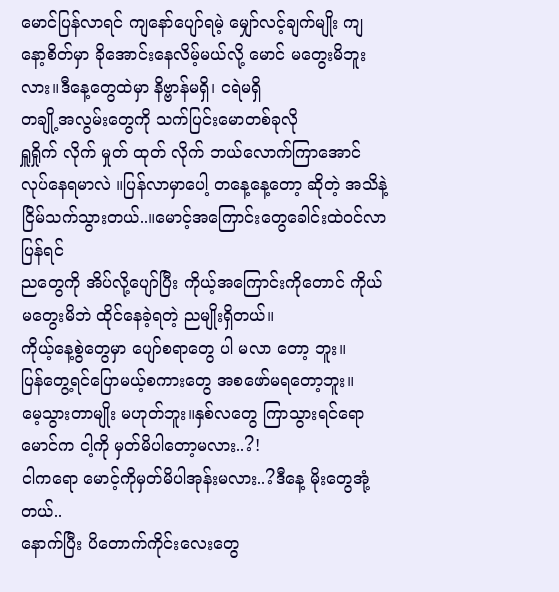မောင်ပြန်လာရင် ကျနော်ပျော်ရမဲ့ မျှော်လင့်ချက်မျိုး ကျနော့စိတ်မှာ ခိုအောင်းနေလိမ့်မယ်လို့ မောင် မတွေးမိဘူးလား။ဒီနေ့တွေထဲမှာ နိဗ္ဗာန်မရှိ၊ ငရဲမရှိ
တချို့အလွမ်းတွေကို သက်ပြင်းမောတစ်ခုလို
ရှူရှိုက် လိုက် မှုတ် ထုတ် လိုက် ဘယ်လောက်ကြာအောင် လုပ်နေရမာလဲ ။ပြန်လာမှာပေါ့ တနေ့နေ့တော့ ဆိုတဲ့ အသိနဲ့
ငြိမ်သက်သွားတယ်..။မောင့်အကြောင်းတွေခေါင်းထဲဝင်လာပြန်ရင်
ညတွေကို အိပ်လို့ပျော်ပြီး ကိုယ့်အကြောင်းကိုတောင် ကိုယ် မတွေးမိဘဲ ထိုင်နေခဲ့ရတဲ့ ညမျိုးရှိတယ်။
ကိုယ့်နေ့စွဲတွေမှာ ပျော်စရာတွေ ပါ မလာ တော့ ဘူး။
ပြန်တွေ့ရင်ပြောမယ့်စကားတွေ အစဖော်မရတော့ဘူး။
မေ့သွားတာမျိုး မဟုတ်ဘူး။နှစ်လတွေ ကြာသွားရင်ရော
မောင်က ငါ့ကို မှတ်မိပါတော့မလား..?!
ငါကရော မောင့်ကိုမှတ်မိပါအုန်းမလား..?ဒီနေ့ မိုးတွေအုံ့တယ်..
နောက်ပြီး ပိတောက်ကိုင်းလေးတွေ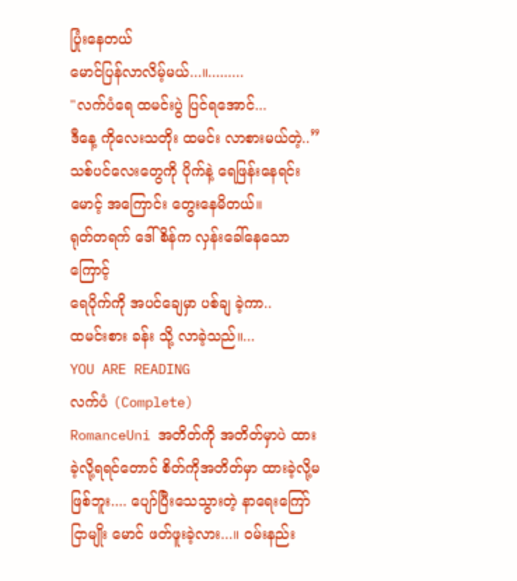ပြုံးနေတယ်
မောင်ပြန်လာလိမ့်မယ်...။.........
"လက်ပံရေ ထမင်းပွဲ ပြင်ရအောင်...
ဒီနေ့ ကိုလေးသတိုး ထမင်း လာစားမယ်တဲ့..”သစ်ပင်လေးတွေကို ပိုက်နဲ့ ရေဖြန်းနေရင်း
မောင့် အကြောင်း တွေးနေမိတယ်။
ရုတ်တရက် ဒေါ်စိန်က လှန်းခေါ်နေသောကြောင့်
ရေပိုက်ကို အပင်ချေမှာ ပစ်ချ ခဲ့ကာ..
ထမင်းစား ခန်း သို့ လာခဲ့သည်။...
YOU ARE READING
လက်ပံ (Complete)
RomanceUni အတိတ်ကို အတိတ်မှာပဲ ထားခဲ့လို့ရရင်တောင် စိတ်ကိုအတိတ်မှာ ထားခဲ့လို့မဖြစ်ဘူး.... ပျော်ပြီးသေသွားတဲ့ နာရေးကြော်ငြာမျိုး မောင် ဖတ်ဖူးခဲ့လား...။ ဝမ်းနည်း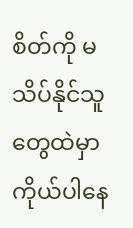စိတ်ကို မသိပ်နိုင်သူတွေထဲမှာ ကိုယ်ပါနေ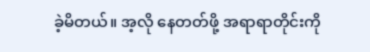ခဲ့မိတယ်။ အ့လို နေတတ်ဖို့ အရာရာတိုင်းကို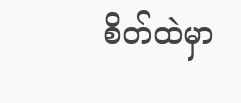စိတ်ထဲမှာ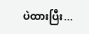ပဲထားပြီး...